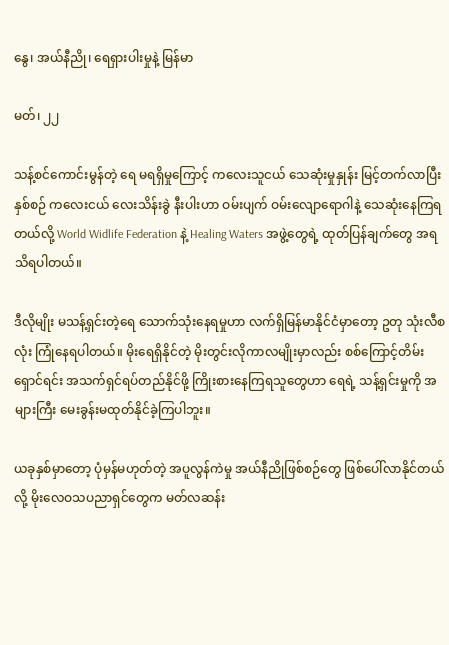နွေ၊ အယ်နီညို၊ ရေရှားပါးမှုနဲ့ မြန်မာ

မတ်၊ ၂၂

သန့်စင်ကောင်းမွန်တဲ့ ရေ မရရှိမှုကြောင့် ကလေးသူငယ် သေဆုံးမှုနှုန်း မြင့်တက်လာပြီး နှစ်စဉ် ကလေးငယ် လေးသိန်းခွဲ နီးပါးဟာ ဝမ်းပျက် ဝမ်းလျောရောဂါနဲ့ သေဆုံးနေကြရတယ်လို့ World Widlife Federation နဲ့ Healing Waters အဖွဲ့တွေရဲ့ ထုတ်ပြန်ချက်တွေ အရသိရပါတယ်။

ဒီလိုမျိုး မသန့်ရှင်းတဲ့ရေ သောက်သုံးနေရမှုဟာ လက်ရှိမြန်မာနိုင်ငံမှာတော့ ဥတု သုံးလီစလုံး ကြုံနေရပါတယ်။ မိုးရေရှိနိုင်တဲ့ မိုးတွင်းလိုကာလမျိုးမှာလည်း စစ်ကြောင့်တိမ်းရှောင်ရင်း အသက်ရှင်ရပ်တည်နိုင်ဖို့ ကြိုးစားနေကြရသူတွေဟာ ရေရဲ့ သန့်ရှင်းမှုကို အများကြီး မေးခွန်းမထုတ်နိုင်ခဲ့ကြပါဘူး။

ယခုနှစ်မှာတော့ ပုံမှန်မဟုတ်တဲ့ အပူလွန်ကဲမှု အယ်နီညိုဖြစ်စဉ်တွေ ဖြစ်ပေါ်လာနိုင်တယ်လို့ မိုးလေဝသပညာရှင်တွေက မတ်လဆန်း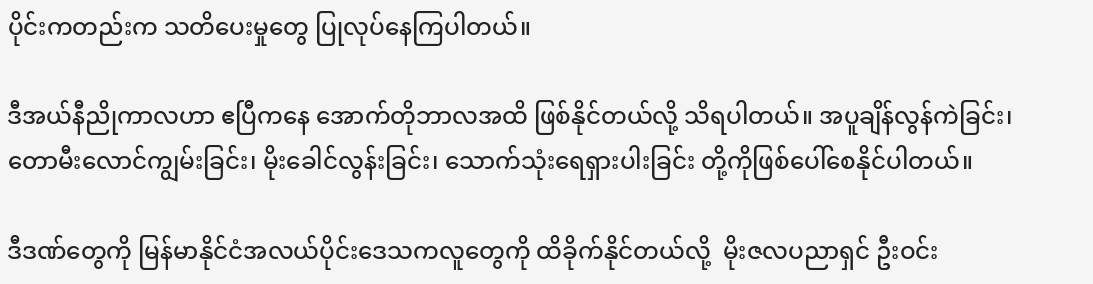ပိုင်းကတည်းက သတိပေးမှုတွေ ပြုလုပ်နေကြပါတယ်။

ဒီအယ်နီညိုကာလဟာ ဧပြီကနေ အောက်တိုဘာလအထိ ဖြစ်နိုင်တယ်လို့ သိရပါတယ်။ အပူချိန်လွန်ကဲခြင်း၊ တောမီးလောင်ကျွမ်းခြင်း၊ မိုးခေါင်လွန်းခြင်း၊ သောက်သုံးရေရှားပါးခြင်း တို့ကိုဖြစ်ပေါ်စေနိုင်ပါတယ်။

ဒီဒဏ်တွေကို မြန်မာနိုင်ငံအလယ်ပိုင်းဒေသကလူတွေကို ထိခိုက်နိုင်တယ်လို့  မိုးဇလပညာရှင် ဦးဝင်း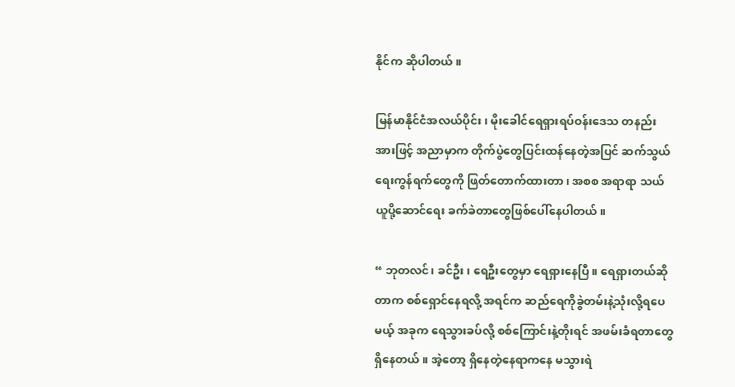နိုင်က ဆိုပါတယ်။

မြန်မာနိုင်ငံအလယ်ပိုင်း၊ မိုးခေါင်ရေရှားရပ်ဝန်းဒေသ တနည်းအားဖြင့် အညာမှာက တိုက်ပွဲတွေပြင်းထန်နေတဲ့အပြင် ဆက်သွယ်ရေးကွန်ရက်တွေကို ဖြတ်တောက်ထားတာ၊ အစစ အရာရာ သယ်ယူပို့ဆောင်ရေး ခက်ခဲတာတွေဖြစ်ပေါ်နေပါတယ်။

“ ဘုတလင်၊ ခင်ဦး၊ ရေဦးတွေမှာ ရေရှားနေပြီ။ ရေရှားတယ်ဆိုတာက စစ်ရှောင်နေရလို့ အရင်က ဆည်ရေကိုခွဲတမ်းနဲ့သုံးလို့ရပေမယ့် အခုက ရေသွားခပ်လို့ စစ်ကြောင်းနဲ့တိုးရင် အဖမ်းခံရတာတွေရှိနေတယ်။ အဲ့တော့ ရှိနေတဲ့နေရာကနေ မသွားရဲ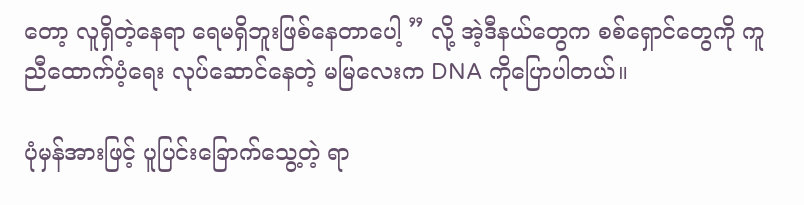တော့ လူရှိတဲ့နေရာ ရေမရှိဘူးဖြစ်နေတာပေါ့ ” လို့ အဲ့ဒီနယ်တွေက စစ်ရှောင်တွေကို ကူညီထောက်ပံ့ရေး လုပ်ဆောင်နေတဲ့ မမြလေးက DNA ကိုပြောပါတယ်။

ပုံမှန်အားဖြင့် ပူပြင်းခြောက်သွေ့တဲ့ ရာ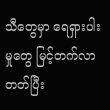သီတွေမှာ ရေရှားပါးမှုတွေ မြင့်တက်လာတတ်ပြီး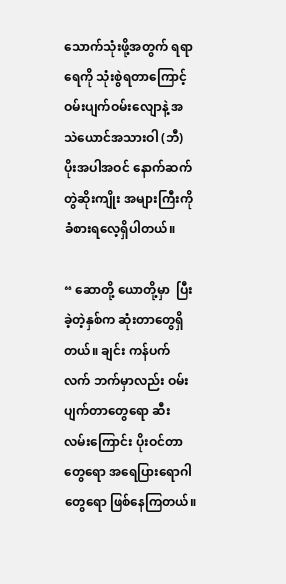သောက်သုံးဖို့အတွက် ရရာရေကို သုံးစွဲရတာကြောင့် ဝမ်းပျက်ဝမ်းလျောနဲ့ အသဲယောင်အသားဝါ (ဘီ) ပိုးအပါအဝင် နောက်ဆက်တွဲဆိုးကျိုး အများကြီးကို ခံစားရလေ့ရှိပါတယ်။

“ ဆောတို့ ယောတို့မှာ  ပြီးခဲ့တဲ့နှစ်က ဆုံးတာတွေရှိတယ်။ ချင်း ကန်ပက်လက် ဘက်မှာလည်း ဝမ်းပျက်တာတွေရော ဆီးလမ်းကြောင်း ပိုးဝင်တာတွေရော အရေပြားရောဂါတွေရော ဖြစ်နေကြတယ်။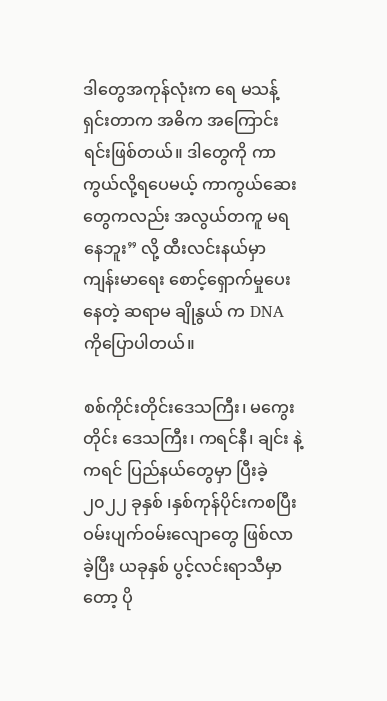ဒါတွေအကုန်လုံးက ရေ မသန့်ရှင်းတာက အဓိက အကြောင်းရင်းဖြစ်တယ်။ ဒါတွေကို ကာကွယ်လို့ရပေမယ့် ကာကွယ်ဆေးတွေကလည်း အလွယ်တကူ မရနေဘူး” လို့ ထီးလင်းနယ်မှာ ကျန်းမာရေး စောင့်ရှောက်မှုပေးနေတဲ့ ဆရာမ ချိုနွယ် က DNA ကိုပြောပါတယ်။

စစ်ကိုင်းတိုင်းဒေသကြီး၊ မကွေးတိုင်း ဒေသကြီး၊ ကရင်နီ၊ ချင်း နဲ့ ကရင် ပြည်နယ်တွေမှာ ပြီးခဲ့ ၂၀၂၂ ခုနှစ် ၊နှစ်ကုန်ပိုင်းကစပြီး ဝမ်းပျက်ဝမ်းလျောတွေ ဖြစ်လာခဲ့ပြီး ယခုနှစ် ပွင့်လင်းရာသီမှာတော့ ပို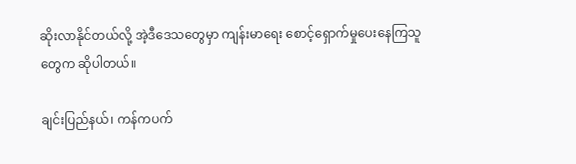ဆိုးလာနိုင်တယ်လို့ အဲ့ဒီဒေသတွေမှာ ကျန်းမာရေး စောင့်ရှောက်မှုပေးနေကြသူတွေက ဆိုပါတယ်။

ချင်းပြည်နယ်၊ ကန်ကပက်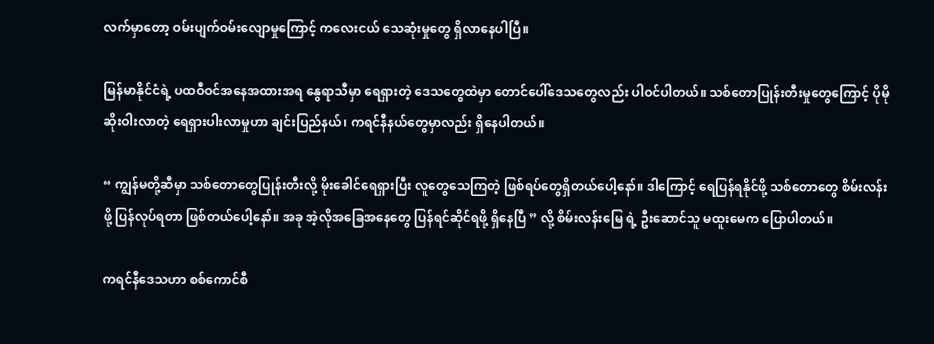လက်မှာတော့ ဝမ်းပျက်ဝမ်းလျောမှုကြောင့် ကလေးငယ် သေဆုံးမှုတွေ ရှိလာနေပါပြီ။

မြန်မာနိုင်ငံရဲ့ ပထဝီဝင်အနေအထားအရ နွေရာသီမှာ ရေရှားတဲ့ ဒေသတွေထဲမှာ တောင်ပေါ်ဒေသတွေလည်း ပါဝင်ပါတယ်။ သစ်တောပြုန်းတီးမှုတွေကြောင့် ပိုမိုဆိုးဝါးလာတဲ့ ရေရှားပါးလာမှုဟာ ချင်းပြည်နယ်၊ ကရင်နီနယ်တွေမှာလည်း ရှိနေပါတယ်။

“ ကျွန်မတို့ဆီမှာ သစ်တောတွေပြုန်းတီးလို့ မိုးခေါင်ရေရှားပြီး လူတွေသေကြတဲ့ ဖြစ်ရပ်တွေရှိတယ်ပေါ့နော်။ ဒါကြောင့် ရေပြန်ရနိုင်ဖို့ သစ်တောတွေ စိမ်းလန်းဖို့ ပြန်လုပ်ရတာ ဖြစ်တယ်ပေါ့နော်။ အခု အဲ့လိုအခြေအနေတွေ ပြန်ရင်ဆိုင်ရဖို့ ရှိနေပြီ ” လို့ စိမ်းလန်းမြေ ရဲ့ ဦးဆောင်သူ မထူးမေက ပြောပါတယ်။

ကရင်နီဒေသဟာ စစ်ကောင်စီ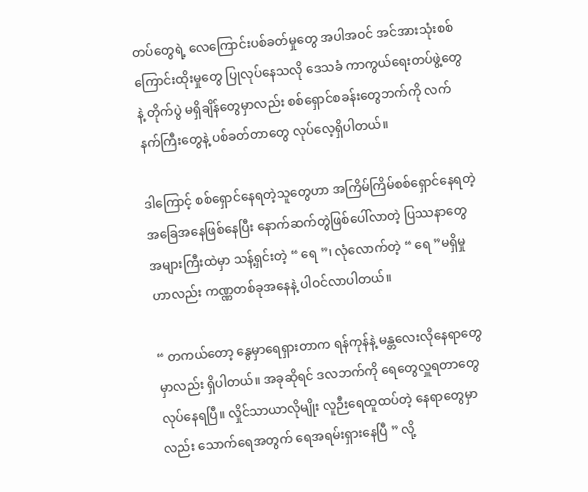တပ်တွေရဲ့ လေကြောင်းပစ်ခတ်မှုတွေ အပါအဝင် အင်အားသုံးစစ်ကြောင်းထိုးမှုတွေ ပြုလုပ်နေသလို ဒေသခံ ကာကွယ်ရေးတပ်ဖွဲ့တွေနဲ့ တိုက်ပွဲ မရှိချိန်တွေမှာလည်း စစ်ရှောင်စခန်းတွေဘက်ကို လက်နက်ကြီးတွေနဲ့ ပစ်ခတ်တာတွေ လုပ်လေ့ရှိပါတယ်။

ဒါကြောင့် စစ်ရှောင်နေရတဲ့သူတွေဟာ အကြိမ်ကြိမ်စစ်ရှောင်နေရတဲ့ အခြေအနေဖြစ်နေပြီး နောက်ဆက်တွဲဖြစ်ပေါ်လာတဲ့ ပြဿနာတွေ အများကြီးထဲမှာ သန့်ရှင်းတဲ့ “ ရေ ”၊ လုံလောက်တဲ့ “ ရေ ”မရှိမှုဟာလည်း ကဏ္ဏတစ်ခုအနေနဲ့ ပါဝင်လာပါတယ်။

“ တကယ်တော့ နွေမှာရေရှားတာက ရန်ကုန်နဲ့ မန္တလေးလိုနေရာတွေမှာလည်း ရှိပါတယ်။ အခုဆိုရင် ဒလဘက်ကို ရေတွေလှူရတာတွေလုပ်နေရပြီ။ လှိုင်သာယာလိုမျိုး လူဉီးရေထူထပ်တဲ့ နေရာတွေမှာလည်း သောက်ရေအတွက် ရေအရမ်းရှားနေပြီ ” လို့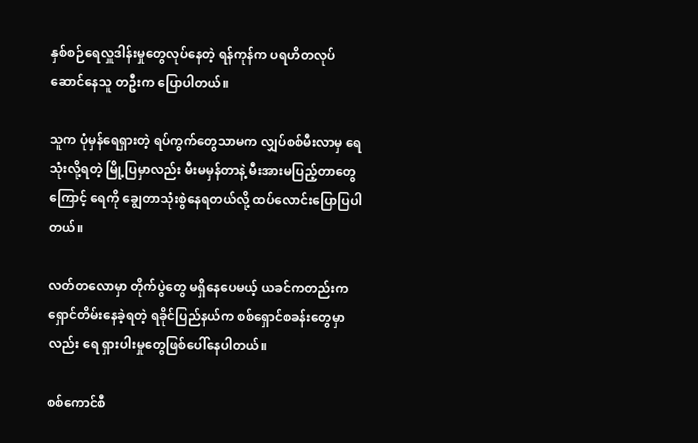နှစ်စဉ်ရေလှူဒါန်းမှုတွေလုပ်နေတဲ့ ရန်ကုန်က ပရဟိတလုပ်ဆောင်နေသူ တဦးက ပြောပါတယ်။

သူက ပုံမှန်ရေရှားတဲ့ ရပ်ကွက်တွေသာမက လျှပ်စစ်မီးလာမှ ရေ သုံးလို့ရတဲ့ မြို့ပြမှာလည်း မီးမမှန်တာနဲ့ မီးအားမပြည့်တာတွေကြောင့် ရေကို ချွေတာသုံးစွဲနေရတယ်လို့ ထပ်လောင်းပြောပြပါတယ်။

လတ်တလောမှာ တိုက်ပွဲတွေ မရှိနေပေမယ့် ယခင်ကတည်းက ရှောင်တိမ်းနေခဲ့ရတဲ့ ရခိုင်ပြည်နယ်က စစ်ရှောင်စခန်းတွေမှာလည်း ရေ ရှားပါးမှုတွေဖြစ်ပေါ်နေပါတယ်။

စစ်ကောင်စီ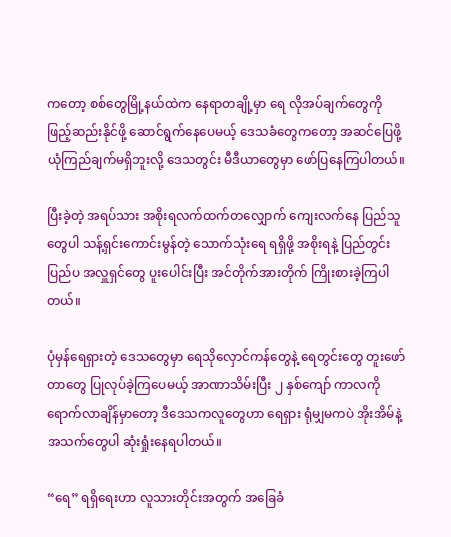ကတော့ စစ်တွေမြို့နယ်ထဲက နေရာတချို့မှာ ရေ လိုအပ်ချက်တွေကို ဖြည့်ဆည်းနိုင်ဖို့ ဆောင်ရွက်နေပေမယ့် ဒေသခံတွေကတော့ အဆင်ပြေဖို့ ယုံကြည်ချက်မရှိဘူးလို့ ဒေသတွင်း မီဒီယာတွေမှာ ဖော်ပြနေကြပါတယ်။

ပြီးခဲ့တဲ့ အရပ်သား အစိုးရလက်ထက်တလျှောက် ကျေးလက်နေ ပြည်သူတွေပါ သန့်ရှင်းကောင်းမွန်တဲ့ သောက်သုံးရေ ရရှိဖို့ အစိုးရနဲ့ ပြည်တွင်း ပြည်ပ အလှူရှင်တွေ ပူးပေါင်းပြီး အင်တိုက်အားတိုက် ကြိုးစားခဲ့ကြပါတယ်။

ပုံမှန်ရေရှားတဲ့ ဒေသတွေမှာ ရေသိုလှောင်ကန်တွေနဲ့ ရေတွင်းတွေ တူးဖော်တာတွေ ပြုလုပ်ခဲ့ကြပေမယ့် အာဏာသိမ်းပြီး ၂ နှစ်ကျော် ကာလကိုရောက်လာချိန်မှာတော့ ဒီဒေသကလူတွေဟာ ရေရှား ရုံမျှမကပဲ အိုးအိမ်နဲ့ အသက်တွေပါ ဆုံးရှုံးနေရပါတယ်။

“ရေ” ရရှိ‌ရေးဟာ လူသားတိုင်းအတွက် အခြေခံ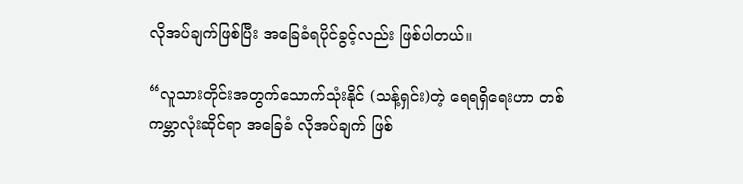လိုအပ်ချက်ဖြစ်ပြီး အခြေခံရပိုင်ခွင့်လည်း ဖြစ်ပါတယ်။

“လူသားတိုင်းအတွက်သောက်သုံးနိုင် (သန့်ရှင်း)တဲ့ ရေရရှိရေးဟာ တစ်ကမ္ဘာလုံးဆိုင်ရာ အခြေခံ လိုအပ်ချက် ဖြစ်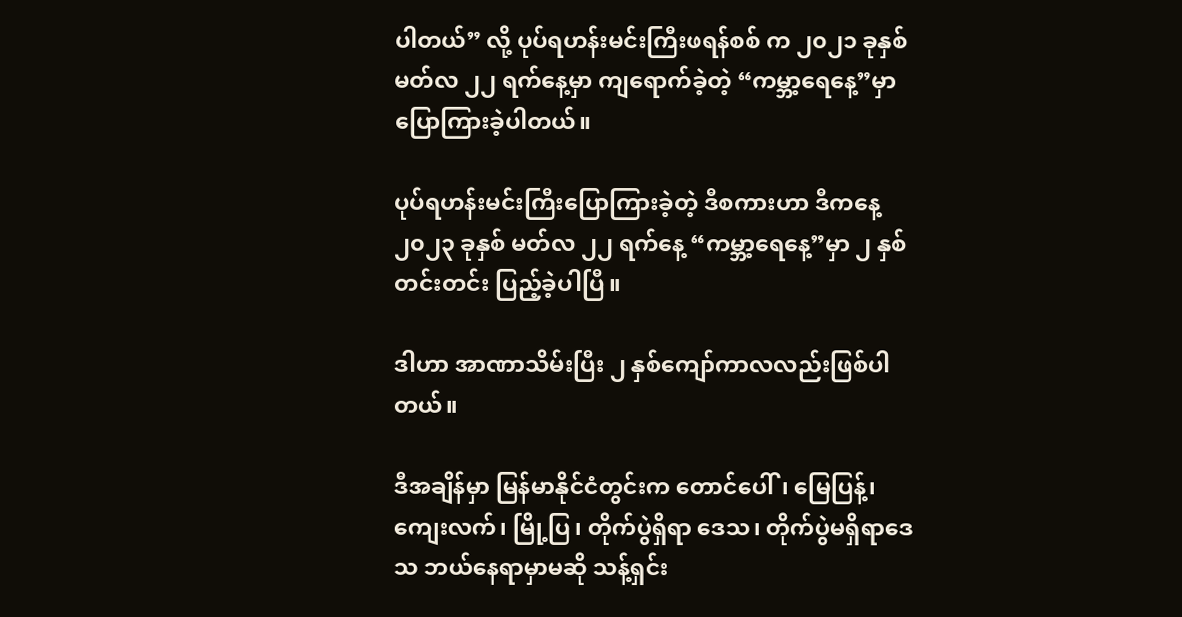ပါတယ်” လို့ ပုပ်ရဟန်းမင်းကြီးဖရန်စစ် က ၂၀၂၁ ခုနှစ် မတ်လ ၂၂ ရက်နေ့မှာ ကျ‌ရောက်ခဲ့တဲ့ “ကမ္ဘာ့ရေနေ့”မှာ ပြောကြားခဲ့ပါတယ်။

ပုပ်ရဟန်းမင်းကြီးပြောကြားခဲ့တဲ့ ဒီစကားဟာ ဒီကနေ့ ၂၀၂၃ ခုနှစ် မတ်လ ၂၂ ရက်နေ့ “ကမ္ဘာ့ရေနေ့”မှာ ၂ နှစ်တင်းတင်း ပြည့်ခဲ့ပါပြီ။

ဒါဟာ အာဏာသိမ်းပြီး ၂ နှစ်ကျော်ကာလလည်းဖြစ်ပါတယ်။

ဒီအချိန်မှာ မြန်မာနိုင်ငံတွင်းက တောင်ပေါ်၊ မြေပြန့်၊ ကျေးလက်၊ မြို့ပြ၊ တိုက်ပွဲရှိရာ ဒေသ၊ တိုက်ပွဲမရှိရာဒေသ ဘယ်နေရာမှာမဆို သန့်ရှင်း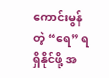ကောင်းမွန်တဲ့ “ရေ” ရရှိနိုင်ဖို့ အ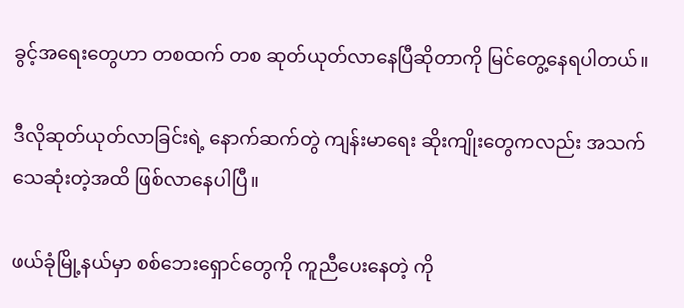ခွင့်အရေးတွေဟာ တစထက် တစ ဆုတ်ယုတ်လာနေပြီဆိုတာကို မြင်တွေ့နေရပါတယ်။

ဒီလိုဆုတ်ယုတ်လာခြင်းရဲ့ နောက်ဆက်တွဲ ကျန်းမာရေး ဆိုးကျိုးတွေကလည်း အသက်သေဆုံးတဲ့အထိ ဖြစ်လာနေပါပြီ။

ဖယ်ခုံမြို့နယ်မှာ စစ်ဘေးရှောင်တွေကို ကူညီပေးနေတဲ့ ကို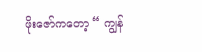ဖိုးဇော်ကတော့ “ ကျွန်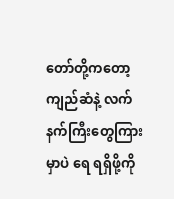တော်တို့ကတော့ ကျည်ဆံနဲ့ လက်နက်ကြီးတွေကြားမှာပဲ ရေ ရရှိဖို့ကို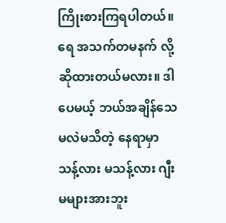ကြိုးစားကြရပါတယ်။ ရေ အသက်တမနက် လို့ဆိုထားတယ်မလား။ ဒါပေမယ့် ဘယ်အချိန်သေမလဲမသိတဲ့ နေရာမှာ သန့်လား မသန့်လား ဂျီးမများအားဘူး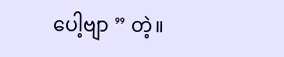ပေါ့ဗျာ ” တဲ့။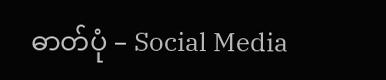ဓာတ်ပုံ – Social Media